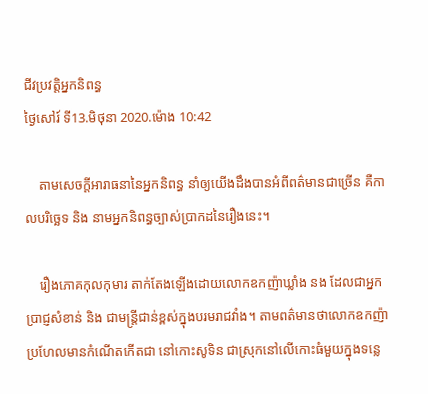ជីវប្រវត្ដិអ្នកនិពន្ធ
ថ្ងៃសៅរ៍ ទី13.មិថុនា 2020.ម៉ោង 10:42

    តាមសេចក្ដីអារាធនានៃអ្នកនិពន្ធ នាំឲ្យយើងដឹងបានអំពីពត៌មានជាច្រើន គឺកាលបរិច្ឆេទ និង នាមអ្នកនិពន្ធច្បាស់ប្រាកដនៃរឿងនេះ។

    រឿងភោគកុលកុមារ តាក់តែងឡើងដោយលោកឧកញ៉ាឃ្លាំង នង ដែលជាអ្នកប្រាជ្ញសំខាន់ និង ជាមន្ដ្រីជាន់ខ្ពស់ក្នុងបរមរាជវាំង។ តាមពត៌មានថាលោកឧកញ៉ា ប្រហែលមានកំណើតកើតជា នៅកោះសូទិន ជាស្រុកនៅលើកោះធំមួយក្នុងទន្លេ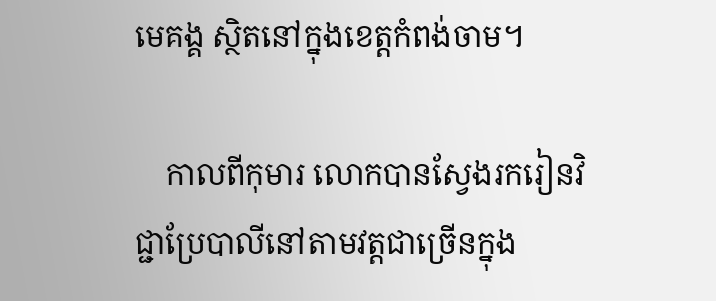មេគង្គ ស្ថិតនៅក្នុងខេត្ដកំពង់ចាម។

    កាលពីកុមារ លោកបានស្វែងរករៀនវិជ្ជាប្រែបាលីនៅតាមវត្ដជាច្រើនក្នុង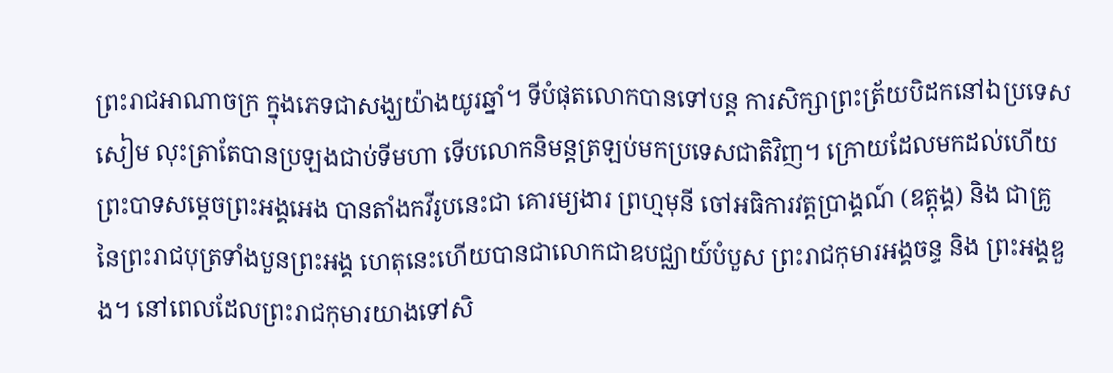ព្រះរាជអាណាចក្រ ក្នុងភេទជាសង្ឃយ៉ាងយូរឆ្នាំ។ ទីបំផុតលោកបានទៅបន្ដ ការសិក្សាព្រះត្រ័យបិដកនៅឯប្រទេសសៀម លុះត្រាតែបានប្រឡងជាប់ទីមហា ទើបលោកនិមន្ដត្រឡប់មកប្រទេសជាតិវិញ។ ក្រោយដែលមកដល់ហើយព្រះបាទសម្ដេចព្រះអង្គអេង បានតាំងកវីរូបនេះជា គោរម្យងារ ព្រហ្មមុនី ចៅអធិការវត្តប្រាង្គណ៍ (ឧត្ដុង្គ) និង ជាគ្រូនៃព្រះរាជបុត្រទាំងបួនព្រះអង្គ ហេតុនេះហើយបានជាលោកជាឧបជ្ឈាយ៍បំបួស ព្រះរាជកុមារអង្គចន្ទ និង ព្រះអង្គឌួង។ នៅពេលដែលព្រះរាជកុមារយាងទៅសិ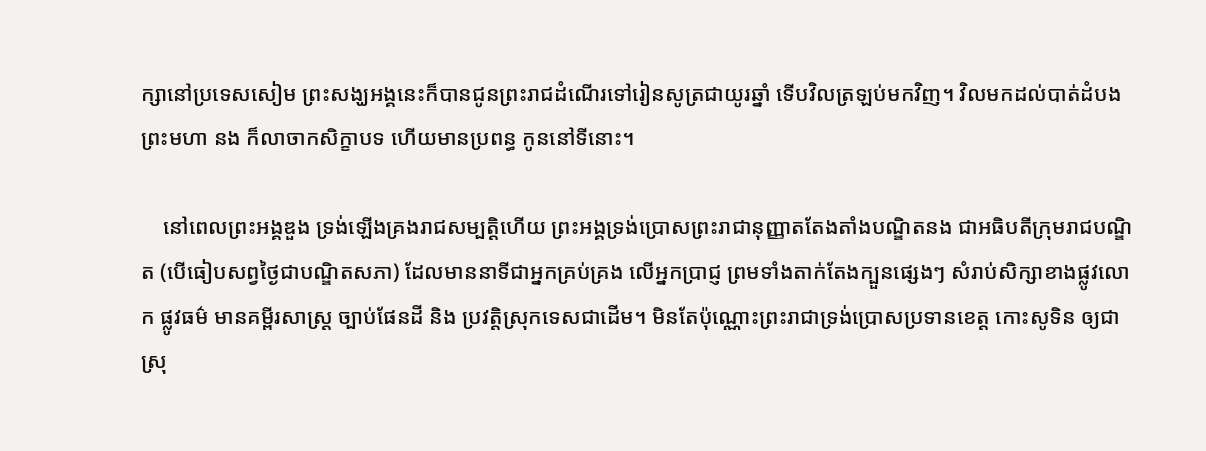ក្សានៅប្រទេសសៀម ព្រះសង្ឃអង្គនេះក៏បានជូនព្រះរាជដំណើរទៅរៀនសូត្រជាយូរឆ្នាំ ទើបវិលត្រឡប់មកវិញ។ វិលមកដល់បាត់ដំបង ព្រះមហា នង ក៏លាចាកសិក្ខាបទ ហើយមានប្រពន្ធ កូននៅទីនោះ។

    នៅពេលព្រះអង្គឌួង ទ្រង់ឡើងគ្រងរាជសម្បត្ដិហើយ ព្រះអង្គទ្រង់ប្រោសព្រះរាជានុញ្ញាតតែងតាំងបណ្ឌិតនង ជាអធិបតីក្រុមរាជបណ្ឌិត (បើធៀបសព្វថ្ងៃជាបណ្ឌិតសភា) ដែលមាននាទីជាអ្នកគ្រប់គ្រង លើអ្នកប្រាជ្ញ ព្រមទាំងតាក់តែងក្បួនផ្សេងៗ សំរាប់សិក្សាខាងផ្លូវលោក ផ្លូវធម៌ មានគម្ពីរសាស្ដ្រ ច្បាប់ផែនដី និង ប្រវត្ដិស្រុកទេសជាដើម។ មិនតែប៉ុណ្ណោះព្រះរាជាទ្រង់ប្រោសប្រទានខេត្ដ កោះសូទិន ឲ្យជាស្រុ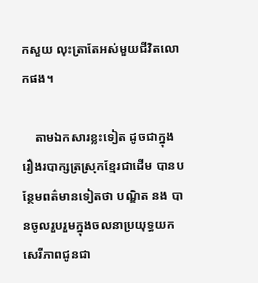កសួយ លុះត្រាតែអស់មួយជីវិតលោកផង។

    តាមឯកសារខ្លះទៀត ដូចជាក្នុងរឿងរបាក្សត្រស្រុកខ្មែរជាដើម បានបន្ថែមពត៌មានទៀតថា បណ្ឌិត នង បានចូលរួបរួមក្នុងចលនាប្រយុទ្ធយកសេរីភាពជូនជា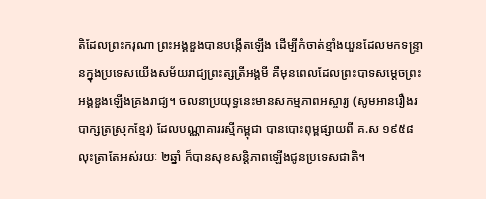តិដែលព្រះករុណា ព្រះអង្គឌួងបានបង្កើតឡើង ដើម្បីកំចាត់ខ្មាំងយួនដែលមកទន្ទ្រានក្នុងប្រទេសយើងសម័យរាជ្យព្រះត្សត្រីអង្គមី គឺមុនពេលដែលព្រះបាទសម្ដេចព្រះអង្គឌួងឡើងគ្រងរាជ្យ។ ចលនាប្រយុទ្ធនេះមានសកម្មភាពអស្ចារ្យ (សូមអានរឿងរបាក្សត្រស្រុកខ្មែរ) ដែលបណ្ណាគាររស្មីកម្ពុជា បានបោះពុម្ពផ្សាយពី គ.ស ១៩៥៨ លុះត្រាតែអស់រយៈ ២ឆ្នាំ ក៏បានសុខសន្ដិភាពឡើងជូនប្រទេសជាតិ។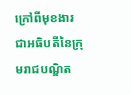ក្រៅពីមុខងារជាអធិបតីនៃក្រុមរាជបណ្ឌិត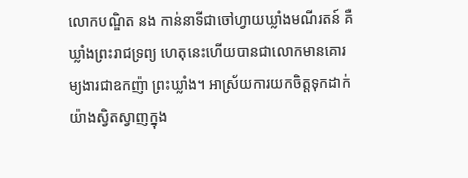លោកបណ្ឌិត នង កាន់នាទីជាចៅហ្វាយឃ្លាំងមណីរតន៍ គឺឃ្លាំងព្រះរាជទ្រព្យ ហេតុនេះហើយបានជាលោកមានគោរម្យងារជាឧកញ៉ា ព្រះឃ្លាំង។ អាស្រ័យការយកចិត្ដទុកដាក់យ៉ាងស្វិតស្វាញក្នុង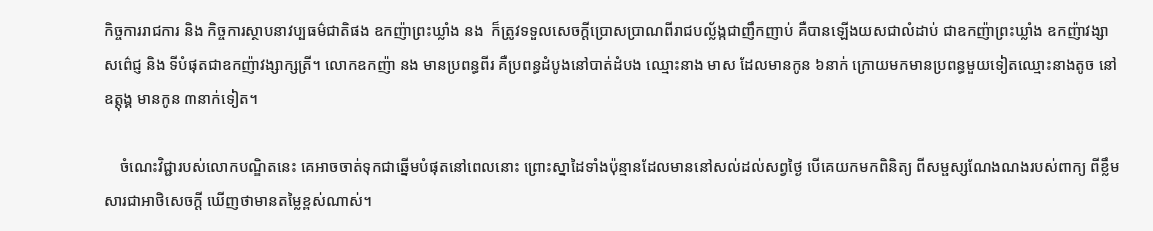កិច្ចការរាជការ និង កិច្ចការស្ថាបនាវប្បធម៌ជាតិផង ឧកញ៉ាព្រះឃ្លាំង នង  ក៏ត្រូវទទួលសេចក្ដីប្រោសប្រាណពីរាជបល្ល័ង្កជាញឹកញាប់ គឺបានឡើងយសជាលំដាប់ ជាឧកញ៉ាព្រះឃ្លាំង ឧកញ៉ាវង្សាសព៌េជ្ញ និង ទីបំផុតជាឧកញ៉ាវង្សាក្សត្រី។ លោកឧកញ៉ា នង មានប្រពន្ធពីរ គឺប្រពន្ធដំបូងនៅបាត់ដំបង ឈ្មោះនាង មាស ដែលមានកូន ៦នាក់ ក្រោយមកមានប្រពន្ធមួយទៀតឈ្មោះនាងតូច នៅឧត្ដុង្គ មានកូន ៣នាក់ទៀត។

    ចំណេះវិជ្ជារបស់លោកបណ្ឌិតនេះ គេអាចចាត់ទុកជាឆ្នើមបំផុតនៅពេលនោះ ព្រោះស្នាដៃទាំងប៉ុន្មានដែលមាននៅសល់ដល់សព្វថ្ងៃ បើគេយកមកពិនិត្យ ពីសម្ផស្សណែងណងរបស់ពាក្យ ពីខ្លឹមសារជាអាថិសេចក្ដី ឃើញថាមានតម្លៃខ្ពស់ណាស់។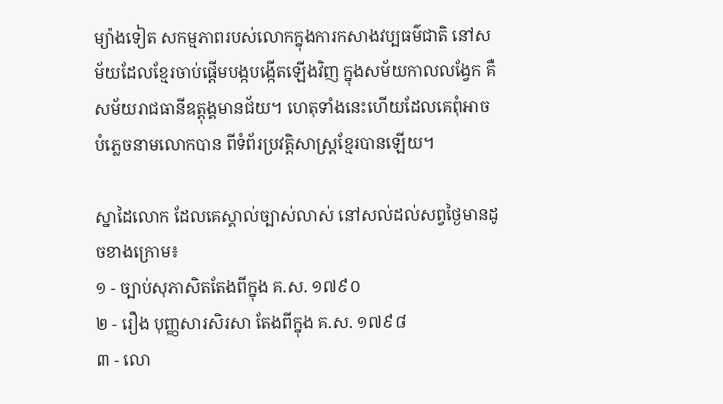ម្យ៉ាងទៀត សកម្មភាពរបស់លោកក្នុងការកសាងវប្បធម៌ជាតិ នៅសម័យដែលខ្មែរចាប់ផ្ដើមបង្កបង្កើតឡើងវិញ ក្នុងសម័យកាលលង្វែក គឺ សម័យរាជធានីឧត្ដុង្គមានជ័យ។ ហេតុទាំងនេះហើយដែលគេពុំអាចបំភ្លេចនាមលោកបាន ពីទំព័រប្រវត្ដិសាស្ដ្រខ្មែរបានឡើយ។

ស្នាដៃលោក ដែលគេស្គាល់ច្បាស់លាស់ នៅសល់ដល់សព្វថ្ងៃមានដូចខាងក្រោម៖
១ - ច្បាប់សុភាសិតតែងពីក្នុង គ.ស. ១៧៩០
២ - រឿង បុញ្ញសារសិរសា តែងពីក្នុង គ.ស. ១៧៩៨
៣ - លោ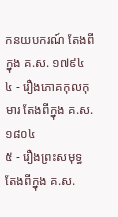កនយបករណ៍ តែងពីក្នុង គ.ស. ១៧៩៤
៤ - រឿងភោគកុលកុមារ តែងពីក្នុង គ.ស. ១៨០៤
៥ - រឿងព្រះសមុទ្ធ តែងពីក្នុង គ.ស.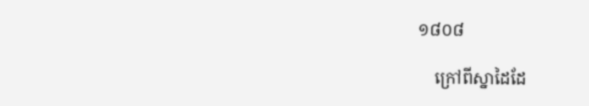១៨០៨

    ក្រៅពីស្នាដៃដែ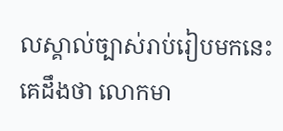លស្គាល់ច្បាស់រាប់រៀបមកនេះ គេដឹងថា លោកមា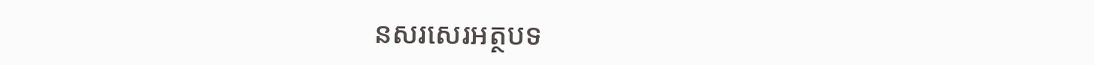នសរសេរអត្ថបទ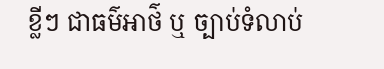ខ្លីៗ ជាធម៌អាថ៌ ឬ ច្បាប់ទំលាប់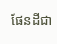ផែនដីជា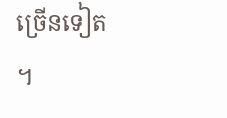ច្រើនទៀត។